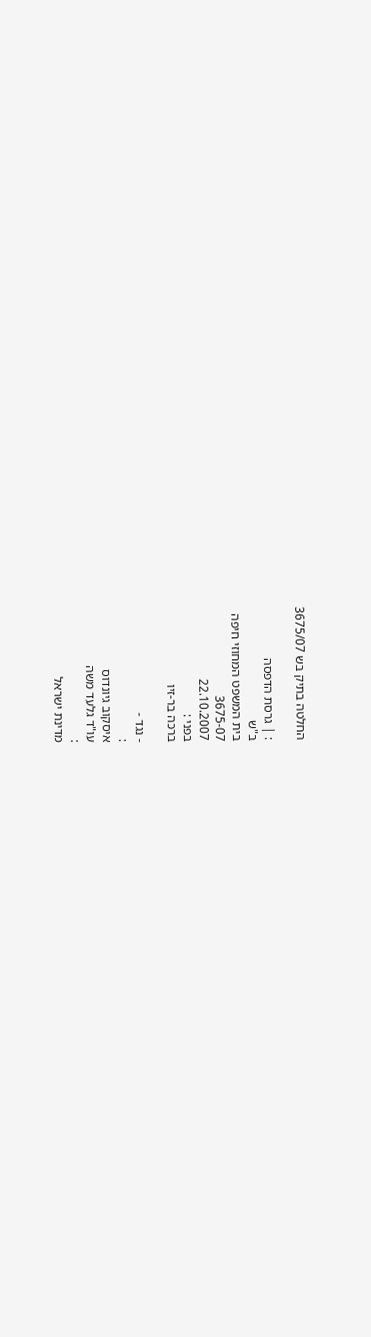החלטה בתיק בש 3675/07

: | גרסת הדפסה
ב"ש
בית המשפט המחוזי חיפה
3675-07
22.10.2007
בפני :
ברכה בר-זיו

- נגד -
:
איסקוב גיונדוס
עו"ד גלעד משה
:
מדינת ישראל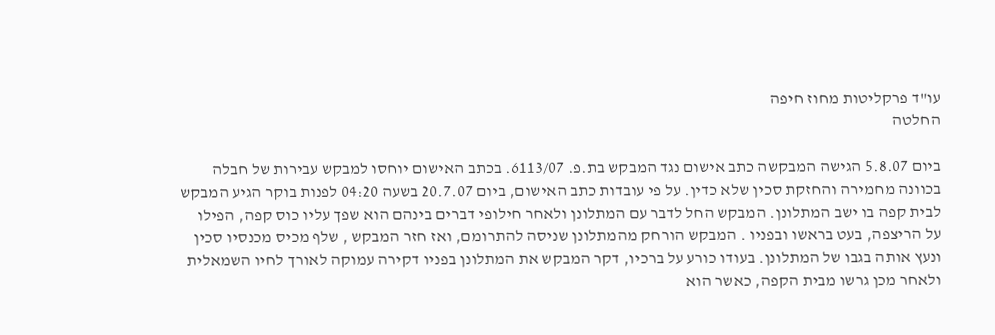עו"ד פרקליטות מחוז חיפה
החלטה

ביום 5.8.07 הגישה המבקשה כתב אישום נגד המבקש בת.פ. 6113/07. בכתב האישום יוחסו למבקש עבירות של חבלה בכוונה מחמירה והחזקת סכין שלא כדין. על פי עובדות כתב האישום, ביום 20.7.07 בשעה 04:20 לפנות בוקר הגיע המבקש לבית קפה בו ישב המתלונן. המבקש החל לדבר עם המתלונן ולאחר חילופי דברים בינהם הוא שפך עליו כוס קפה, הפילו על הריצפה, בעט בראשו ובפניו . המבקש הורחק מהמתלונן שניסה להתרומם, ואז חזר המבקש , שלף מכיס מכנסיו סכין ונעץ אותה בגבו של המתלונן. בעודו כורע על ברכיו, דקר המבקש את המתלונן בפניו דקירה עמוקה לאורך לחיו השמאלית ולאחר מכן גרשו מבית הקפה, כאשר הוא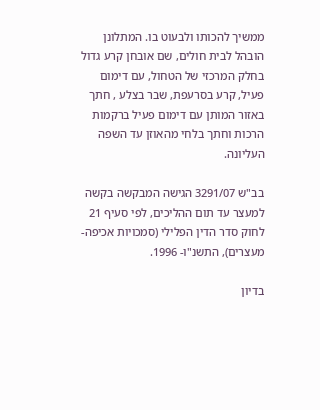ממשיך להכותו ולבעוט בו. המתלונן הובהל לבית חולים, שם אובחן קרע גדול בחלק המרכזי של הטחול, עם דימום פעיל, קרע בסרעפת, שבר בצלע , חתך באזור המותן עם דימום פעיל ברקמות הרכות וחתך בלחי מהאוזן עד השפה העליונה.

בב"ש 3291/07 הגישה המבקשה בקשה למעצר עד תום ההליכים, לפי סעיף 21 לחוק סדר הדין הפלילי (סמכויות אכיפה-מעצרים), התשנ"ו- 1996.

בדיון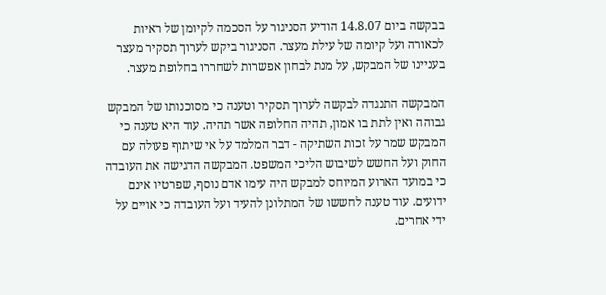בבקשה ביום 14.8.07 הודיע הסניגור על הסכמה לקיומן של ראיות לכאורה ועל קיומה של עילת מעצר. הסניגור ביקש לערוך תסקיר מעצר בעניינו של המבקש, על מנת לבחון אפשרות לשחררו בחלופת מעצר.

המבקשה התנגדה לבקשה לערוך תסקיר וטענה כי מסוכנותו של המבקש גבוהה ואין לתת בו אמון, תהיה החלופה אשר תהיה. עוד היא טענה כי המבקש שמר על זכות השתיקה - דבר המלמד על אי שיתוף פעולה עם החוק ועל החשש לשיבוש הליכי המשפט. המבקשה הדגישה את העובדה כי במועד הארוע המיוחס למבקש היה עימו אדם נוסף, שפרטיו אינם ידועים. עוד טענה לחששו של המתלונן להעיד ועל העובדה כי אויים על ידי אחרים.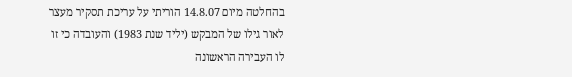בהחלטה מיום 14.8.07 הוריתי על עריכת תסקיר מעצר לאור גילו של המבקש (יליד שנת 1983) והעובדה כי זו לו העבירה הראשונה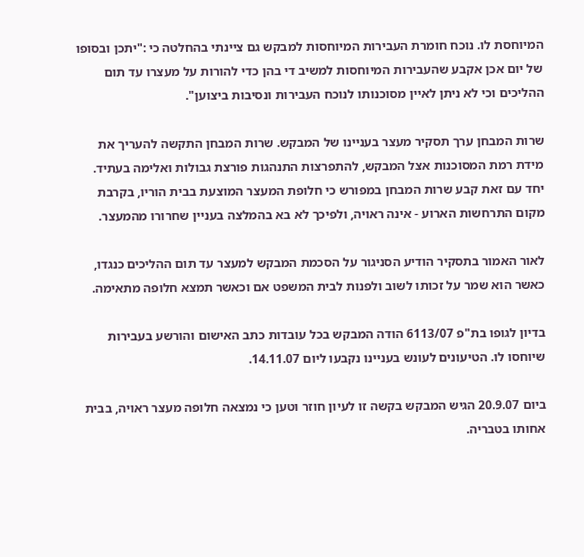המיוחסת לו. נוכח חומרת העבירות המיוחסות למבקש גם ציינתי בהחלטה כי :"יתכן ובסופו של יום אכן אקבע שהעבירות המיוחסות למשיב די בהן כדי להורות על מעצרו עד תום ההליכים וכי לא ניתן לאיין מסוכנותו לנוכח העבירות ונסיבות ביצוען".

שרות המבחן ערך תסקיר מעצר בעניינו של המבקש. שרות המבחן התקשה להעריך את מידת רמת המסוכנות אצל המבקש, להתפרצות התנהגות פורצת גבולות ואלימה בעתיד. יחד עם זאת קבע שרות המבחן במפורש כי חלופת המעצר המוצעת בבית הוריו, בקרבת מקום התרחשות הארוע - אינה ראויה, ולפיכך לא בא בהמלצה בעניין שחרורו מהמעצר.

לאור האמור בתסקיר הודיע הסניגור על הסכמת המבקש למעצר עד תום ההליכים כנגדו, כאשר הוא שמר על זכותו לשוב ולפנות לבית המשפט אם וכאשר תמצא חלופה מתאימה.

בדיון לגופו בת"פ 6113/07 הודה המבקש בכל עובדות כתב האישום והורשע בעבירות שיוחסו לו. הטיעונים לעונש בעניינו נקבעו ליום 14.11.07.

ביום 20.9.07 הגיש המבקש בקשה זו לעיון חוזר וטען כי נמצאה חלופה מעצר ראויה, בבית אחותו בטבריה.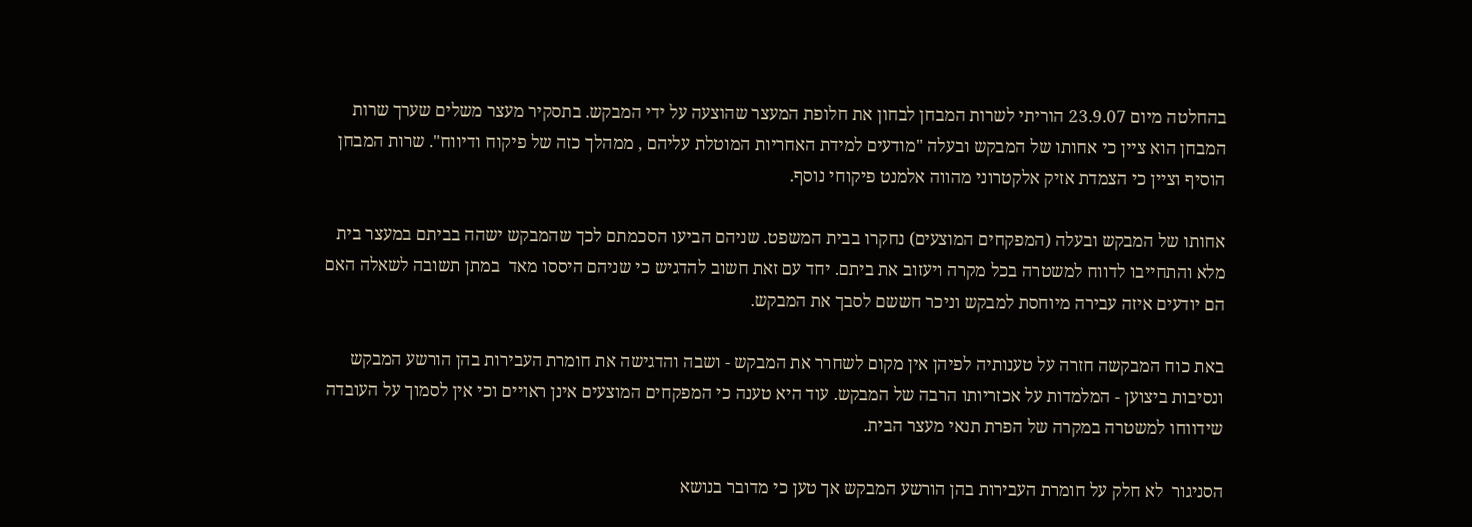בהחלטה מיום 23.9.07 הוריתי לשרות המבחן לבחון את חלופת המעצר שהוצעה על ידי המבקש. בתסקיר מעצר משלים שערך שרות המבחן הוא ציין כי אחותו של המבקש ובעלה "מודעים למידת האחריות המוטלת עליהם , ממהלך כזה של פיקוח ודיווח". שרות המבחן הוסיף וציין כי הצמדת אזיק אלקטרוני מהווה אלמנט פיקוחי נוסף.

אחותו של המבקש ובעלה (המפקחים המוצעים) נחקרו בבית המשפט. שניהם הביעו הסכמתם לכך שהמבקש ישהה בביתם במעצר בית מלא והתחייבו לדווח למשטרה בכל מקרה ויעזוב את ביתם. יחד עם זאת חשוב להדגיש כי שניהם היססו מאד  במתן תשובה לשאלה האם הם יודעים איזה עבירה מיוחסת למבקש וניכר חששם לסבך את המבקש.

באת כוח המבקשה חזרה על טענותיה לפיהן אין מקום לשחרר את המבקש - ושבה והדגישה את חומרת העבירות בהן הורשע המבקש ונסיבות ביצוען - המלמדות על אכזריותו הרבה של המבקש. עוד היא טענה כי המפקחים המוצעים אינן ראויים וכי אין לסמוך על העובדה שידווחו למשטרה במקרה של הפרת תנאי מעצר הבית.

הסניגור  לא חלק על חומרת העבירות בהן הורשע המבקש אך טען כי מדובר בנושא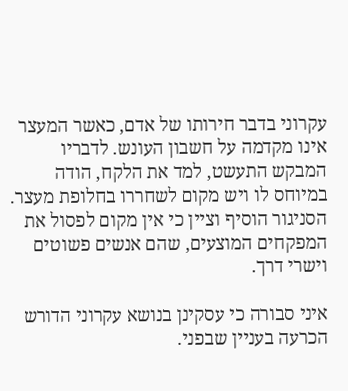עקרוני בדבר חירותו של אדם, כאשר המעצר אינו מקדמה על חשבון העונש. לדבריו  המבקש התעשט, למד את הלקח, הודה במיוחס לו ויש מקום לשחררו בחלופת מעצר. הסניגור הוסיף וציין כי אין מקום לפסול את המפקחים המוצעים, שהם אנשים פשוטים וישרי דרך.

איני סבורה כי עסקינן בנושא עקרוני הדורש הכרעה בעניין שבפני.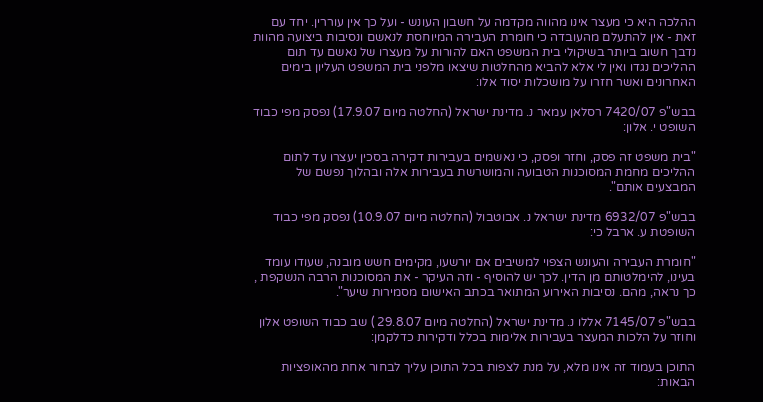ההלכה היא כי מעצר אינו מהווה מקדמה על חשבון העונש - ועל כך אין עוררין. יחד עם זאת - אין להתעלם מהעובדה כי חומרת העבירה המיוחסת לנאשם ונסיבות ביצועה מהוות נדבך חשוב ביותר בשיקולי בית המשפט האם להורות על מעצרו של נאשם עד תום ההליכים נגדו ואין לי אלא להביא מהחלטות שיצאו מלפני בית המשפט העליון בימים האחרונים ואשר חזרו על מושכלות יסוד אלו:

בבש"פ 7420/07 רסלאן עמאר נ. מדינת ישראל (החלטה מיום 17.9.07) נפסק מפי כבוד השופט י. אלון:

"בית משפט זה פסק, וחזר ופסק, כי נאשמים בעבירות דקירה בסכין יעצרו עד לתום ההליכים מחמת המסוכנות הטבועה והמושרשת בעבירות אלה ובהלוך נפשם של המבצעים אותם".

בבש"פ 6932/07 מדינת ישראל נ. אבוטבול (החלטה מיום 10.9.07) נפסק מפי כבוד השופטת ע. ארבל כי:

"חומרת העבירה והעונש הצפוי למשיבים אם יורשעו, מקימים חשש מובנה, שעודו עומד בעינו, להימלטותם מן הדין. לכך יש להוסיף - וזה העיקר - את המסוכנות הרבה הנשקפת , כך נראה, מהם. נסיבות האירוע המתואר בכתב האישום מסמירות שיער".

בבש"פ 7145/07 אללו נ. מדינת ישראל (החלטה מיום 29.8.07 ) שב כבוד השופט אלון וחוזר על הלכות המעצר בעבירות אלימות בכלל ודקירות כדלקמן:

התוכן בעמוד זה אינו מלא, על מנת לצפות בכל התוכן עליך לבחור אחת מהאופציות הבאות: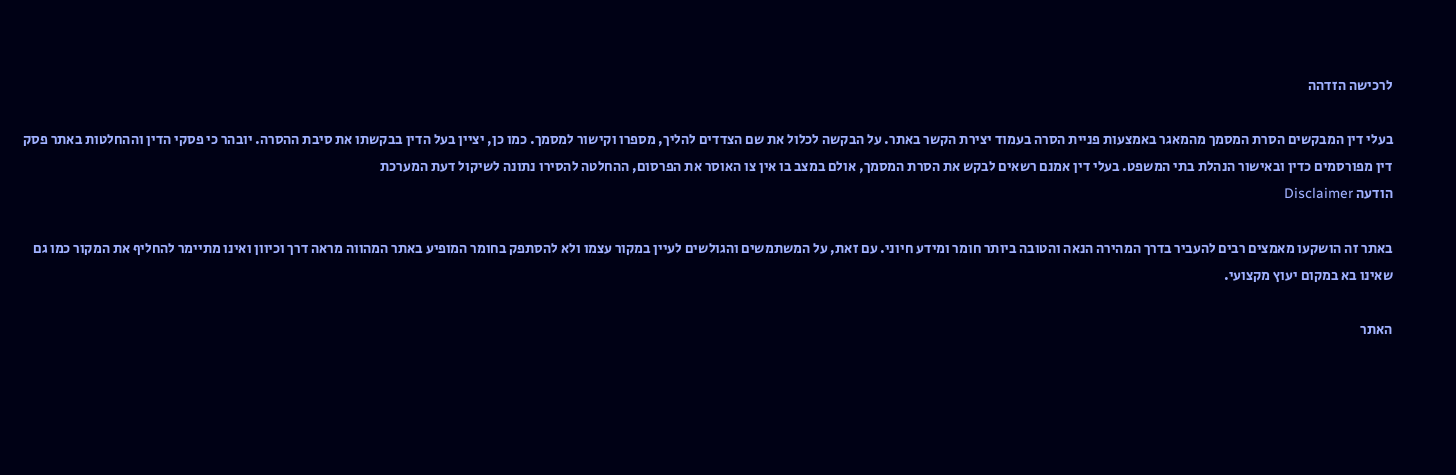לרכישה הזדהה

בעלי דין המבקשים הסרת המסמך מהמאגר באמצעות פניית הסרה בעמוד יצירת הקשר באתר. על הבקשה לכלול את שם הצדדים להליך, מספרו וקישור למסמך. כמו כן, יציין בעל הדין בבקשתו את סיבת ההסרה. יובהר כי פסקי הדין וההחלטות באתר פסק דין מפורסמים כדין ובאישור הנהלת בתי המשפט. בעלי דין אמנם רשאים לבקש את הסרת המסמך, אולם במצב בו אין צו האוסר את הפרסום, ההחלטה להסירו נתונה לשיקול דעת המערכת
הודעה Disclaimer

באתר זה הושקעו מאמצים רבים להעביר בדרך המהירה הנאה והטובה ביותר חומר ומידע חיוני. עם זאת, על המשתמשים והגולשים לעיין במקור עצמו ולא להסתפק בחומר המופיע באתר המהווה מראה דרך וכיוון ואינו מתיימר להחליף את המקור כמו גם שאינו בא במקום יעוץ מקצועי.

האתר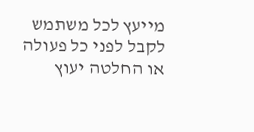מייעץ לכל משתמש לקבל לפני כל פעולה או החלטה יעוץ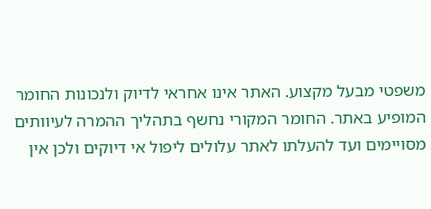משפטי מבעל מקצוע. האתר אינו אחראי לדיוק ולנכונות החומר המופיע באתר. החומר המקורי נחשף בתהליך ההמרה לעיוותים מסויימים ועד להעלתו לאתר עלולים ליפול אי דיוקים ולכן אין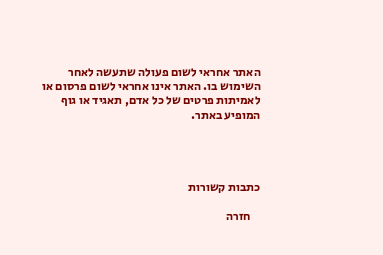האתר אחראי לשום פעולה שתעשה לאחר השימוש בו. האתר אינו אחראי לשום פרסום או לאמיתות פרטים של כל אדם, תאגיד או גוף המופיע באתר.




כתבות קשורות

    חזרה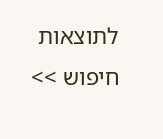לתוצאות חיפוש >>